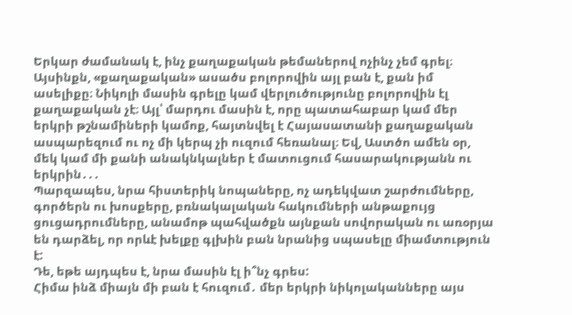Երկար ժամանակ է, ինչ քաղաքական թեմաներով ոչինչ չեմ գրել։
Այսինքն, «քաղաքական» ասածս բոլորովին այլ բան է, քան իմ ասելիքը։ Նիկոլի մասին գրելը կամ վերլուծությունը բոլորովին էլ քաղաքական չէ։ Այլ՝ մարդու մասին է, որը պատահաբար կամ մեր երկրի թշնամիների կամոք, հայտնվել է Հայասատանի քաղաքական ասպարեզում ու ոչ մի կերպ չի ուզում հեռանալ։ Եվ, Աստծո ամեն օր, մեկ կամ մի քանի անակնկալներ է մատուցում հասարակությանն ու երկրին․․․
Պարզապես, նրա հիստերիկ նոպաները, ոչ ադեկվատ շարժումները, գործերն ու խոսքերը, բռնակալական հակումների անթաքույց ցուցադրումները, անամոթ պահվածքն այնքան սովորական ու առօրյա են դարձել, որ որևէ խելքը գլխին բան նրանից սպասելը միամտություն է:
Դե, եթե այդպես է, նրա մասին էլ ի՞նչ գրես:
Հիմա ինձ միայն մի բան է հուզում․ մեր երկրի նիկոլականները այս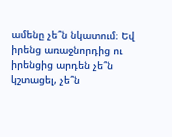ամենը չե՞ն նկատում։ Եվ իրենց առաջնորդից ու իրենցից արդեն չե՞ն կշտացել, չե՞ն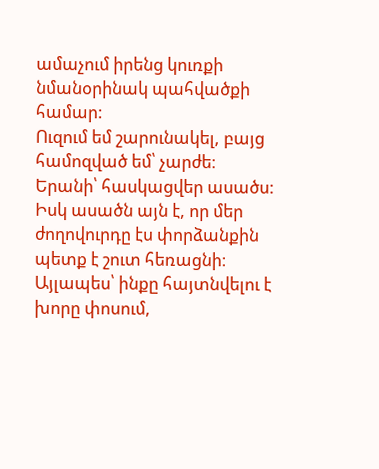ամաչում իրենց կուռքի նմանօրինակ պահվածքի համար:
Ուզում եմ շարունակել, բայց համոզված եմ՝ չարժե։
Երանի՝ հասկացվեր ասածս: Իսկ ասածն այն է, որ մեր ժողովուրդը էս փորձանքին պետք է շուտ հեռացնի։ Այլապես՝ ինքը հայտնվելու է խորը փոսում,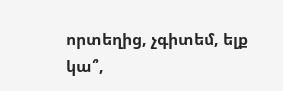որտեղից, չգիտեմ, ելք կա՞,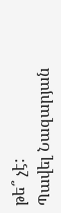թե՞ չէ:
Պավել Նազարյան